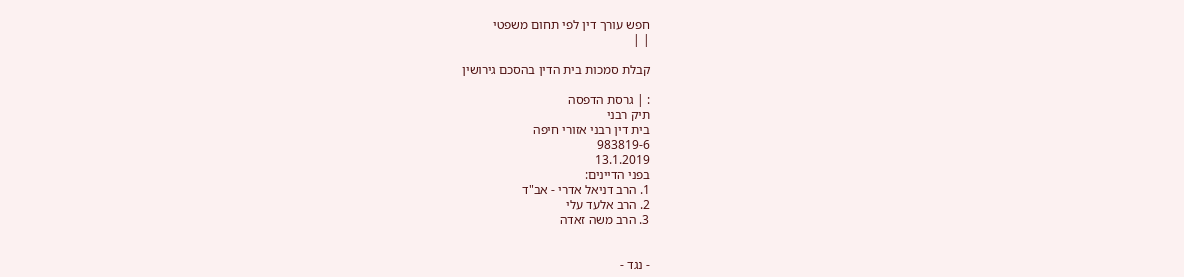חפש עורך דין לפי תחום משפטי
| |

קבלת סמכות בית הדין בהסכם גירושין

: | גרסת הדפסה
תיק רבני
בית דין רבני אזורי חיפה
983819-6
13.1.2019
בפני הדיינים:
1. הרב דניאל אדרי - אב"ד
2. הרב אלעד עלי
3. הרב משה זאדה


- נגד -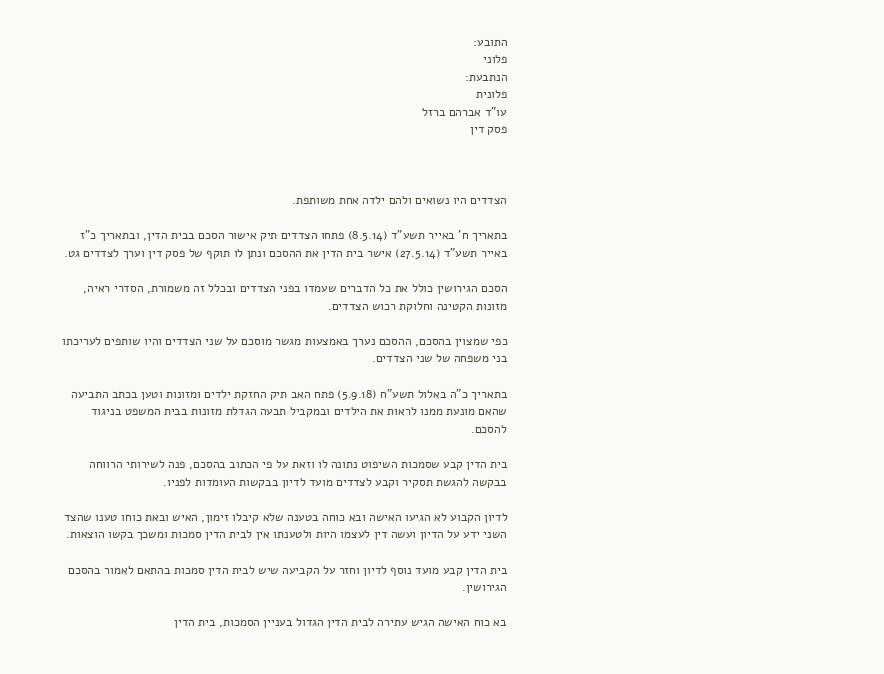התובע:
פלוני
הנתבעת:
פלונית
עו"ד אברהם ברזל
פסק דין



הצדדים היו נשואים ולהם ילדה אחת משותפת.

בתאריך ח' באייר תשע"ד (8.5.14) פתחו הצדדים תיק אישור הסכם בבית הדין, ובתאריך כ"ז באייר תשע"ד (27.5.14) אישר בית הדין את ההסכם ונתן לו תוקף של פסק דין וערך לצדדים גט.

הסכם הגירושין כולל את כל הדברים שעמדו בפני הצדדים ובכלל זה משמורת, הסדרי ראיה, מזונות הקטינה וחלוקת רכוש הצדדים.

כפי שמצוין בהסכם, ההסכם נערך באמצעות מגשר מוסכם על שני הצדדים והיו שותפים לעריכתו בני משפחה של שני הצדדים.

בתאריך כ"ה באלול תשע"ח (5.9.18) פתח האב תיק החזקת ילדים ומזונות וטען בכתב התביעה שהאם מונעת ממנו לראות את הילדים ובמקביל תבעה הגדלת מזונות בבית המשפט בניגוד להסכם.

בית הדין קבע שסמכות השיפוט נתונה לו וזאת על פי הכתוב בהסכם, פנה לשירותי הרווחה בבקשה להגשת תסקיר וקבע לצדדים מועד לדיון בבקשות העומדות לפניו.

לדיון הקבוע לא הגיעו האישה ובא כוחה בטענה שלא קיבלו זימון, האיש ובאת כוחו טענו שהצד השני ידע על הדיון ועשה דין לעצמו היות ולטענתו אין לבית הדין סמכות ומשכך בקשו הוצאות.

בית הדין קבע מועד נוסף לדיון וחזר על הקביעה שיש לבית הדין סמכות בהתאם לאמור בהסכם הגירושין.

בא כוח האישה הגיש עתירה לבית הדין הגדול בעניין הסמכות, בית הדין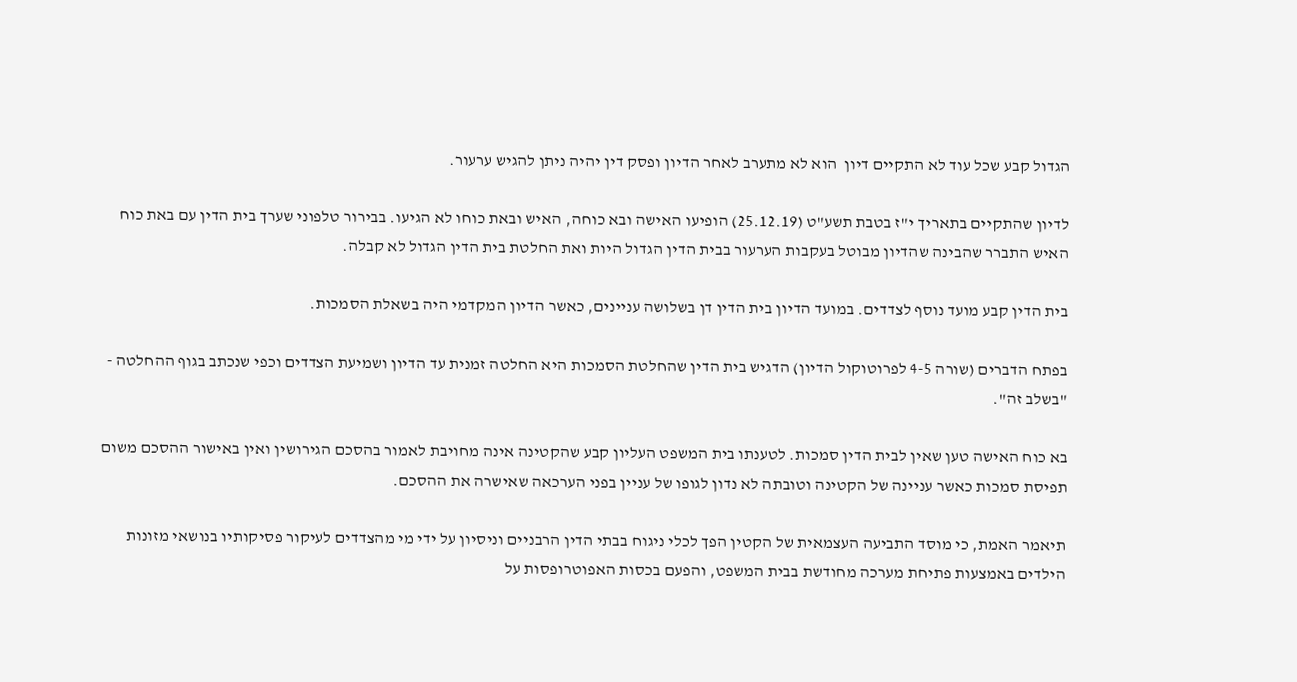הגדול קבע שכל עוד לא התקיים דיון  הוא לא מתערב לאחר הדיון ופסק דין יהיה ניתן להגיש ערעור.

לדיון שהתקיים בתאריך י"ז בטבת תשע"ט (25.12.19) הופיעו האישה ובא כוחה, האיש ובאת כוחו לא הגיעו. בבירור טלפוני שערך בית הדין עם באת כוח האיש התברר שהבינה שהדיון מבוטל בעקבות הערעור בבית הדין הגדול היות ואת החלטת בית הדין הגדול לא קבלה.

בית הדין קבע מועד נוסף לצדדים. במועד הדיון בית הדין דן בשלושה עניינים, כאשר הדיון המקדמי היה בשאלת הסמכות.

בפתח הדברים (שורה 4-5 לפרוטוקול הדיון) הדגיש בית הדין שהחלטת הסמכות היא החלטה זמנית עד הדיון ושמיעת הצדדים וכפי שנכתב בגוף ההחלטה - "בשלב זה".

בא כוח האישה טען שאין לבית הדין סמכות. לטענתו בית המשפט העליון קבע שהקטינה אינה מחויבת לאמור בהסכם הגירושין ואין באישור ההסכם משום תפיסת סמכות כאשר עניינה של הקטינה וטובתה לא נדון לגופו של עניין בפני הערכאה שאישרה את ההסכם.

תיאמר האמת, כי מוסד התביעה העצמאית של הקטין הפך לכלי ניגוח בבתי הדין הרבניים וניסיון על ידי מי מהצדדים לעיקור פסיקותיו בנושאי מזונות הילדים באמצעות פתיחת מערכה מחודשת בבית המשפט, והפעם בכסות האפוטרופסות על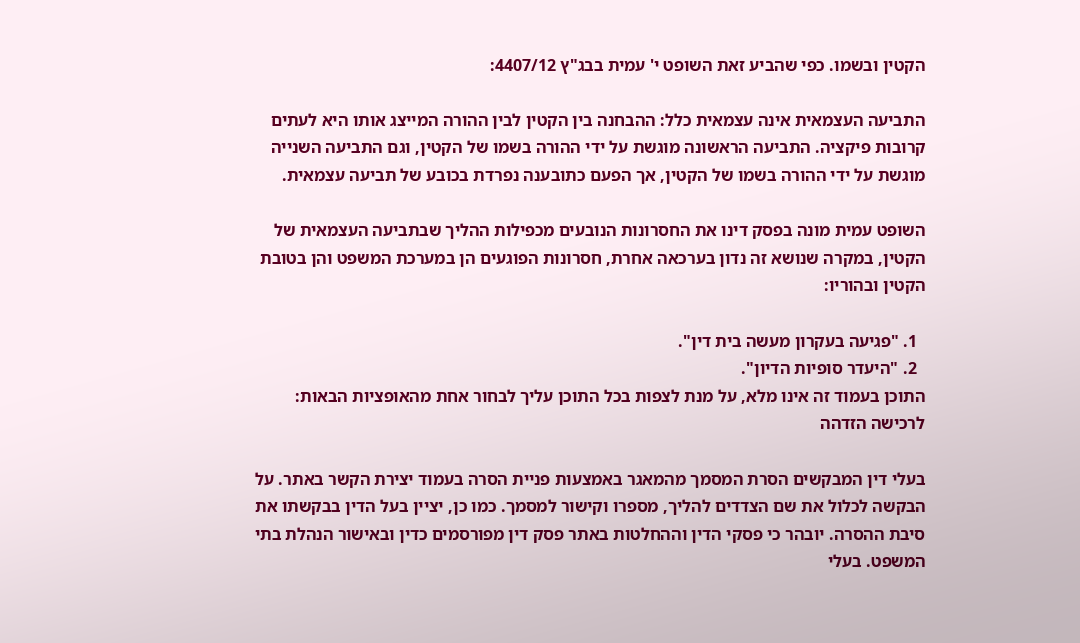הקטין ובשמו. כפי שהביע זאת השופט י' עמית בבג"ץ 4407/12:

התביעה העצמאית אינה עצמאית כלל: ההבחנה בין הקטין לבין ההורה המייצג אותו היא לעתים קרובות פיקציה. התביעה הראשונה מוגשת על ידי ההורה בשמו של הקטין, וגם התביעה השנייה מוגשת על ידי ההורה בשמו של הקטין, אך הפעם כתובענה נפרדת בכובע של תביעה עצמאית.

השופט עמית מונה בפסק דינו את החסרונות הנובעים מכפילות ההליך שבתביעה העצמאית של הקטין, במקרה שנושא זה נדון בערכאה אחרת, חסרונות הפוגעים הן במערכת המשפט והן בטובת הקטין ובהוריו:

  1. "פגיעה בעקרון מעשה בית דין".
  2. "היעדר סופיות הדיון".
התוכן בעמוד זה אינו מלא, על מנת לצפות בכל התוכן עליך לבחור אחת מהאופציות הבאות:
לרכישה הזדהה

בעלי דין המבקשים הסרת המסמך מהמאגר באמצעות פניית הסרה בעמוד יצירת הקשר באתר. על הבקשה לכלול את שם הצדדים להליך, מספרו וקישור למסמך. כמו כן, יציין בעל הדין בבקשתו את סיבת ההסרה. יובהר כי פסקי הדין וההחלטות באתר פסק דין מפורסמים כדין ובאישור הנהלת בתי המשפט. בעלי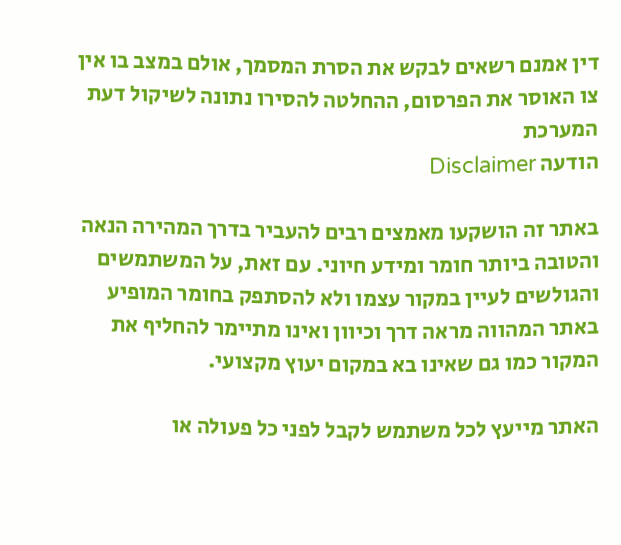דין אמנם רשאים לבקש את הסרת המסמך, אולם במצב בו אין צו האוסר את הפרסום, ההחלטה להסירו נתונה לשיקול דעת המערכת
הודעה Disclaimer

באתר זה הושקעו מאמצים רבים להעביר בדרך המהירה הנאה והטובה ביותר חומר ומידע חיוני. עם זאת, על המשתמשים והגולשים לעיין במקור עצמו ולא להסתפק בחומר המופיע באתר המהווה מראה דרך וכיוון ואינו מתיימר להחליף את המקור כמו גם שאינו בא במקום יעוץ מקצועי.

האתר מייעץ לכל משתמש לקבל לפני כל פעולה או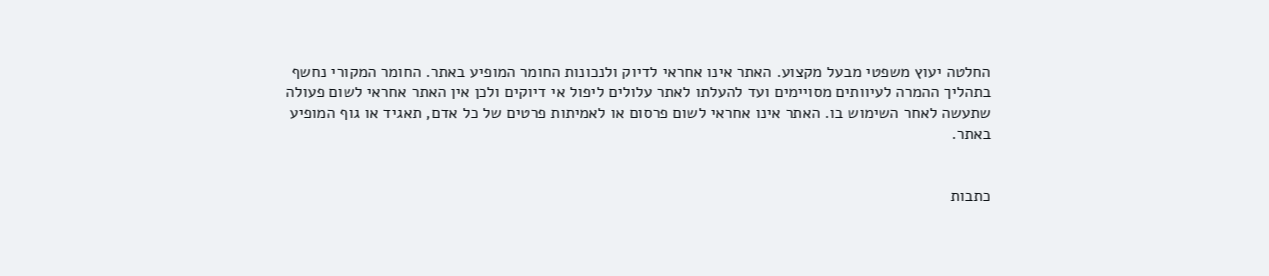החלטה יעוץ משפטי מבעל מקצוע. האתר אינו אחראי לדיוק ולנכונות החומר המופיע באתר. החומר המקורי נחשף בתהליך ההמרה לעיוותים מסויימים ועד להעלתו לאתר עלולים ליפול אי דיוקים ולכן אין האתר אחראי לשום פעולה שתעשה לאחר השימוש בו. האתר אינו אחראי לשום פרסום או לאמיתות פרטים של כל אדם, תאגיד או גוף המופיע באתר.


כתבות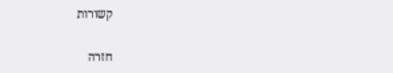קשורות

חזרה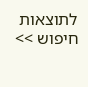לתוצאות חיפוש >>